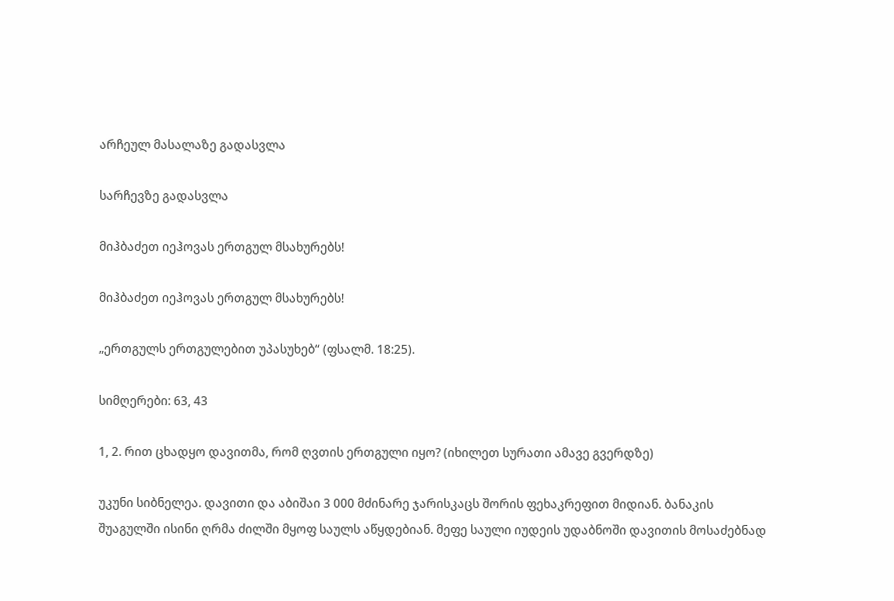არჩეულ მასალაზე გადასვლა

სარჩევზე გადასვლა

მიჰბაძეთ იეჰოვას ერთგულ მსახურებს!

მიჰბაძეთ იეჰოვას ერთგულ მსახურებს!

„ერთგულს ერთგულებით უპასუხებ“ (ფსალმ. 18:25).

სიმღერები: 63, 43

1, 2. რით ცხადყო დავითმა, რომ ღვთის ერთგული იყო? (იხილეთ სურათი ამავე გვერდზე)

უკუნი სიბნელეა. დავითი და აბიშაი 3 000 მძინარე ჯარისკაცს შორის ფეხაკრეფით მიდიან. ბანაკის შუაგულში ისინი ღრმა ძილში მყოფ საულს აწყდებიან. მეფე საული იუდეის უდაბნოში დავითის მოსაძებნად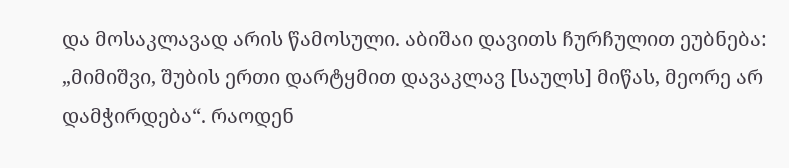და მოსაკლავად არის წამოსული. აბიშაი დავითს ჩურჩულით ეუბნება: „მიმიშვი, შუბის ერთი დარტყმით დავაკლავ [საულს] მიწას, მეორე არ დამჭირდება“. რაოდენ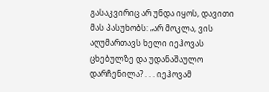გასაკვირიც არ უნდა იყოს, დავითი მას პასუხობს: „არ მოკლა, ვის აღუმართავს ხელი იეჰოვას ცხებულზე და უდანაშაულო დარჩენილა? . . . იეჰოვამ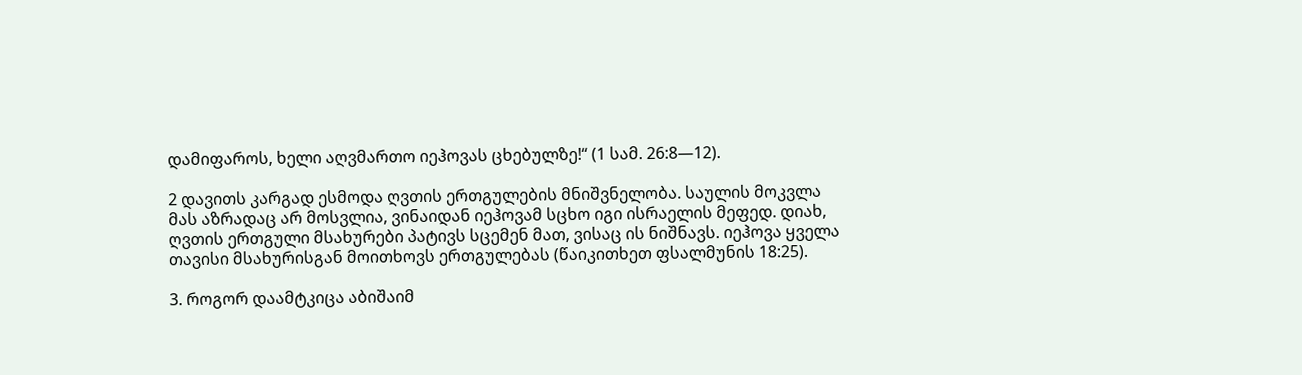დამიფაროს, ხელი აღვმართო იეჰოვას ცხებულზე!“ (1 სამ. 26:8—12).

2 დავითს კარგად ესმოდა ღვთის ერთგულების მნიშვნელობა. საულის მოკვლა მას აზრადაც არ მოსვლია, ვინაიდან იეჰოვამ სცხო იგი ისრაელის მეფედ. დიახ, ღვთის ერთგული მსახურები პატივს სცემენ მათ, ვისაც ის ნიშნავს. იეჰოვა ყველა თავისი მსახურისგან მოითხოვს ერთგულებას (წაიკითხეთ ფსალმუნის 18:25).

3. როგორ დაამტკიცა აბიშაიმ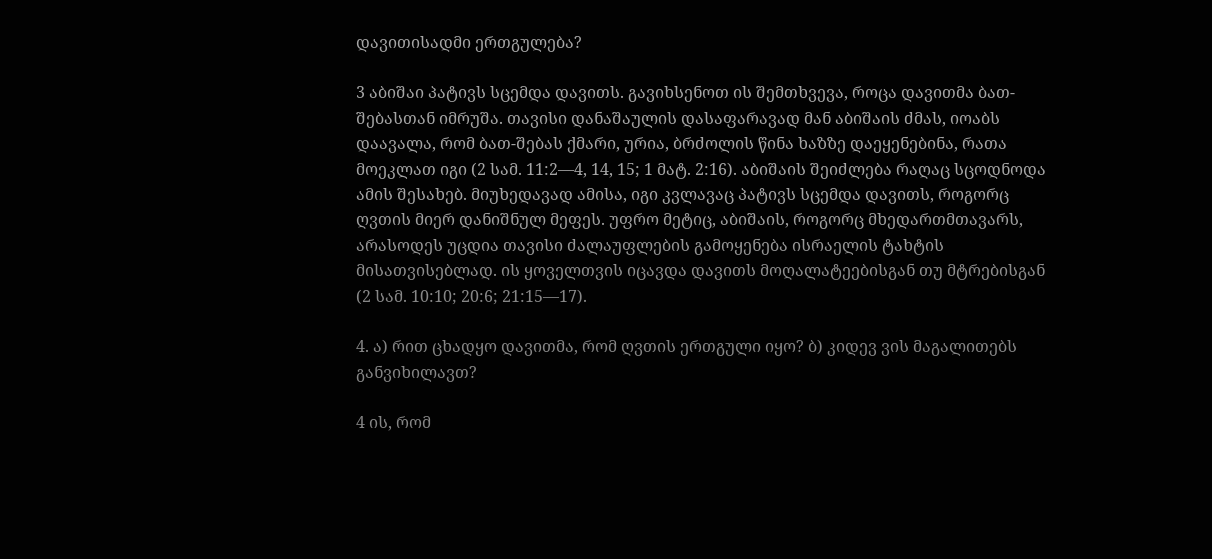დავითისადმი ერთგულება?

3 აბიშაი პატივს სცემდა დავითს. გავიხსენოთ ის შემთხვევა, როცა დავითმა ბათ-შებასთან იმრუშა. თავისი დანაშაულის დასაფარავად მან აბიშაის ძმას, იოაბს დაავალა, რომ ბათ-შებას ქმარი, ურია, ბრძოლის წინა ხაზზე დაეყენებინა, რათა მოეკლათ იგი (2 სამ. 11:2—4, 14, 15; 1 მატ. 2:16). აბიშაის შეიძლება რაღაც სცოდნოდა ამის შესახებ. მიუხედავად ამისა, იგი კვლავაც პატივს სცემდა დავითს, როგორც ღვთის მიერ დანიშნულ მეფეს. უფრო მეტიც, აბიშაის, როგორც მხედართმთავარს, არასოდეს უცდია თავისი ძალაუფლების გამოყენება ისრაელის ტახტის მისათვისებლად. ის ყოველთვის იცავდა დავითს მოღალატეებისგან თუ მტრებისგან (2 სამ. 10:10; 20:6; 21:15—17).

4. ა) რით ცხადყო დავითმა, რომ ღვთის ერთგული იყო? ბ) კიდევ ვის მაგალითებს განვიხილავთ?

4 ის, რომ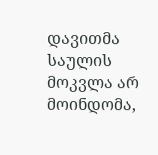დავითმა საულის მოკვლა არ მოინდომა,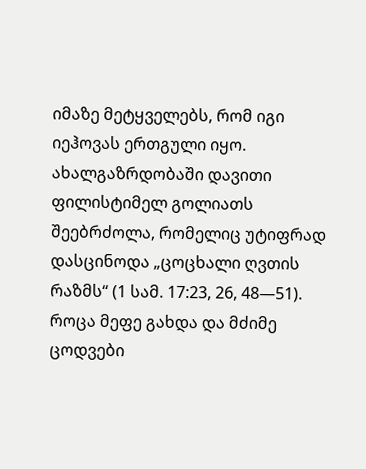იმაზე მეტყველებს, რომ იგი იეჰოვას ერთგული იყო. ახალგაზრდობაში დავითი ფილისტიმელ გოლიათს შეებრძოლა, რომელიც უტიფრად დასცინოდა „ცოცხალი ღვთის რაზმს“ (1 სამ. 17:23, 26, 48—51). როცა მეფე გახდა და მძიმე ცოდვები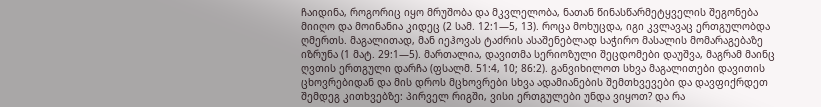ჩაიდინა, როგორიც იყო მრუშობა და მკვლელობა, ნათან წინასწარმეტყველის შეგონება მიიღო და მოინანია კიდეც (2 სამ. 12:1—5, 13). როცა მოხუცდა, იგი კვლავაც ერთგულობდა ღმერთს. მაგალითად, მან იეჰოვას ტაძრის ასაშენებლად საჭირო მასალის მომარაგებაზე იზრუნა (1 მატ. 29:1—5). მართალია, დავითმა სერიოზული შეცდომები დაუშვა, მაგრამ მაინც ღვთის ერთგული დარჩა (ფსალმ. 51:4, 10; 86:2). განვიხილოთ სხვა მაგალითები დავითის ცხოვრებიდან და მის დროს მცხოვრები სხვა ადამიანების შემთხვევები და დავფიქრდეთ შემდეგ კითხვებზე: პირველ რიგში, ვისი ერთგულები უნდა ვიყოთ? და რა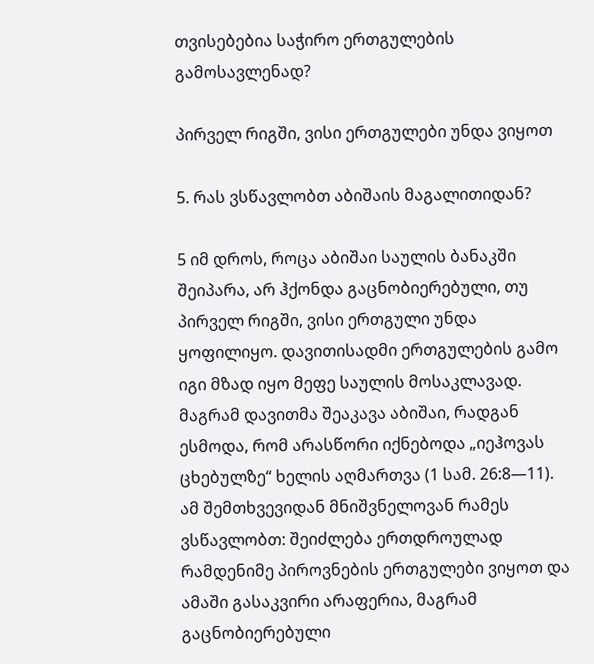თვისებებია საჭირო ერთგულების გამოსავლენად?

პირველ რიგში, ვისი ერთგულები უნდა ვიყოთ

5. რას ვსწავლობთ აბიშაის მაგალითიდან?

5 იმ დროს, როცა აბიშაი საულის ბანაკში შეიპარა, არ ჰქონდა გაცნობიერებული, თუ პირველ რიგში, ვისი ერთგული უნდა ყოფილიყო. დავითისადმი ერთგულების გამო იგი მზად იყო მეფე საულის მოსაკლავად. მაგრამ დავითმა შეაკავა აბიშაი, რადგან ესმოდა, რომ არასწორი იქნებოდა „იეჰოვას ცხებულზე“ ხელის აღმართვა (1 სამ. 26:8—11). ამ შემთხვევიდან მნიშვნელოვან რამეს ვსწავლობთ: შეიძლება ერთდროულად რამდენიმე პიროვნების ერთგულები ვიყოთ და ამაში გასაკვირი არაფერია, მაგრამ გაცნობიერებული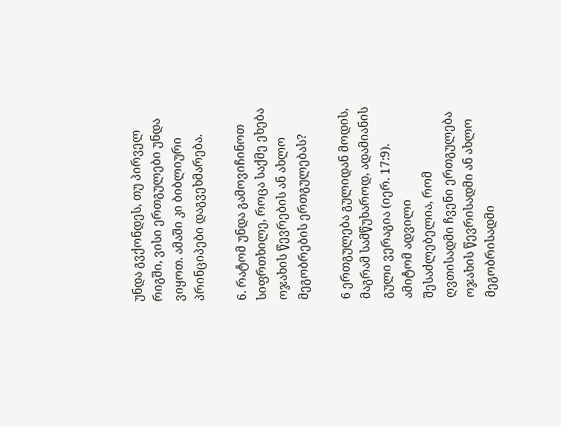უნდა გვქონდეს, თუ პირველ რიგში, ვისი ერთგულები უნდა ვიყოთ. ამაში კი ბიბლიური პრინციპები დაგვეხმარება.

6. რატომ უნდა გამოვიჩინოთ სიფრთხილე, როცა საქმე ეხება ოჯახის წევრების ან ახლო მეგობრების ერთგულებას?

6 ერთგულება გულიდან მოდის, მაგრამ სამწუხაროდ, ადამიანის გული ვერაგია (იერ. 17:9). ამიტომ ადვილი შესაძლებელია, რომ ღვთისადმი ჩვენი ერთგულება ოჯახის წევრისადმი ან ახლო მეგობრისადმი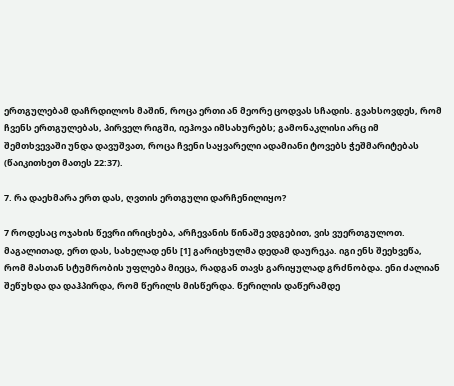ერთგულებამ დაჩრდილოს მაშინ, როცა ერთი ან მეორე ცოდვას სჩადის. გვახსოვდეს, რომ ჩვენს ერთგულებას, პირველ რიგში, იეჰოვა იმსახურებს; გამონაკლისი არც იმ შემთხვევაში უნდა დავუშვათ, როცა ჩვენი საყვარელი ადამიანი ტოვებს ჭეშმარიტებას (წაიკითხეთ მათეს 22:37).

7. რა დაეხმარა ერთ დას, ღვთის ერთგული დარჩენილიყო?

7 როდესაც ოჯახის წევრი ირიცხება, არჩევანის წინაშე ვდგებით, ვის ვუერთგულოთ. მაგალითად, ერთ დას, სახელად ენს [1] გარიცხულმა დედამ დაურეკა. იგი ენს შეეხვეწა, რომ მასთან სტუმრობის უფლება მიეცა, რადგან თავს გარიყულად გრძნობდა. ენი ძალიან შეწუხდა და დაჰპირდა, რომ წერილს მისწერდა. წერილის დაწერამდე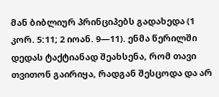მან ბიბლიურ პრინციპებს გადახედა (1 კორ. 5:11; 2 იოან. 9—11). ენმა წერილში დედას ტაქტიანად შეახსენა, რომ თავი თვითონ გაირიყა, რადგან შესცოდა და არ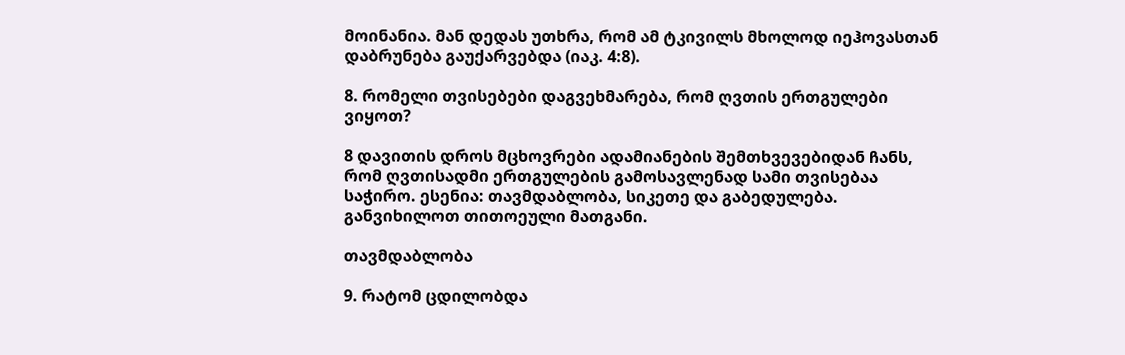მოინანია. მან დედას უთხრა, რომ ამ ტკივილს მხოლოდ იეჰოვასთან დაბრუნება გაუქარვებდა (იაკ. 4:8).

8. რომელი თვისებები დაგვეხმარება, რომ ღვთის ერთგულები ვიყოთ?

8 დავითის დროს მცხოვრები ადამიანების შემთხვევებიდან ჩანს, რომ ღვთისადმი ერთგულების გამოსავლენად სამი თვისებაა საჭირო. ესენია: თავმდაბლობა, სიკეთე და გაბედულება. განვიხილოთ თითოეული მათგანი.

თავმდაბლობა

9. რატომ ცდილობდა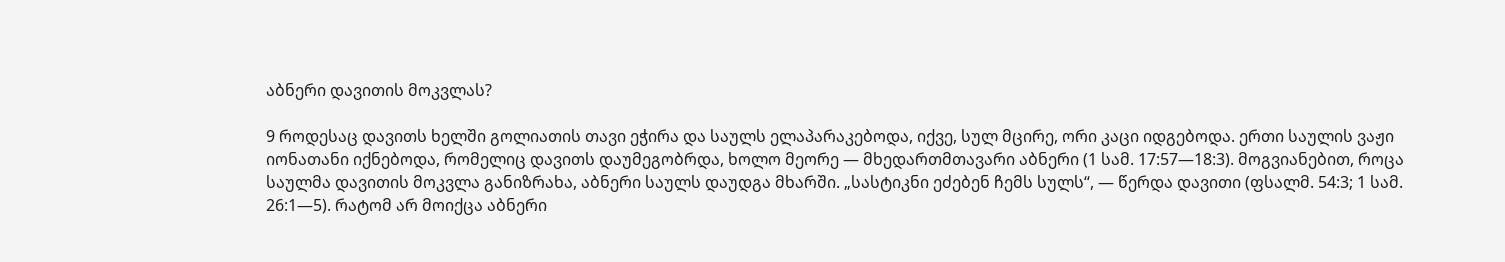აბნერი დავითის მოკვლას?

9 როდესაც დავითს ხელში გოლიათის თავი ეჭირა და საულს ელაპარაკებოდა, იქვე, სულ მცირე, ორი კაცი იდგებოდა. ერთი საულის ვაჟი იონათანი იქნებოდა, რომელიც დავითს დაუმეგობრდა, ხოლო მეორე — მხედართმთავარი აბნერი (1 სამ. 17:57—18:3). მოგვიანებით, როცა საულმა დავითის მოკვლა განიზრახა, აბნერი საულს დაუდგა მხარში. „სასტიკნი ეძებენ ჩემს სულს“, — წერდა დავითი (ფსალმ. 54:3; 1 სამ. 26:1—5). რატომ არ მოიქცა აბნერი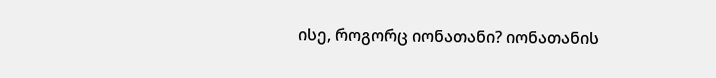ისე, როგორც იონათანი? იონათანის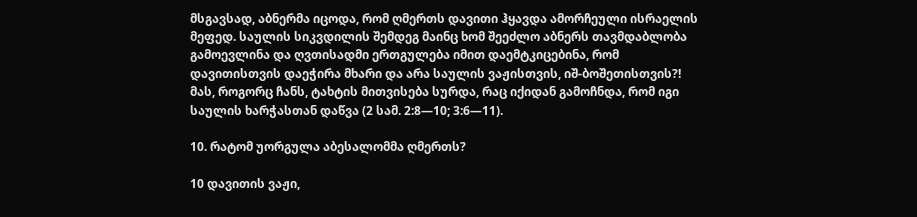მსგავსად, აბნერმა იცოდა, რომ ღმერთს დავითი ჰყავდა ამორჩეული ისრაელის მეფედ. საულის სიკვდილის შემდეგ მაინც ხომ შეეძლო აბნერს თავმდაბლობა გამოევლინა და ღვთისადმი ერთგულება იმით დაემტკიცებინა, რომ დავითისთვის დაეჭირა მხარი და არა საულის ვაჟისთვის, იშ-ბოშეთისთვის?! მას, როგორც ჩანს, ტახტის მითვისება სურდა, რაც იქიდან გამოჩნდა, რომ იგი საულის ხარჭასთან დაწვა (2 სამ. 2:8—10; 3:6—11).

10. რატომ უორგულა აბესალომმა ღმერთს?

10 დავითის ვაჟი,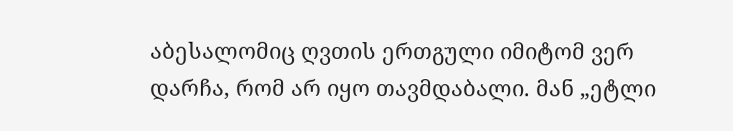აბესალომიც ღვთის ერთგული იმიტომ ვერ დარჩა, რომ არ იყო თავმდაბალი. მან „ეტლი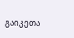გაიკეთა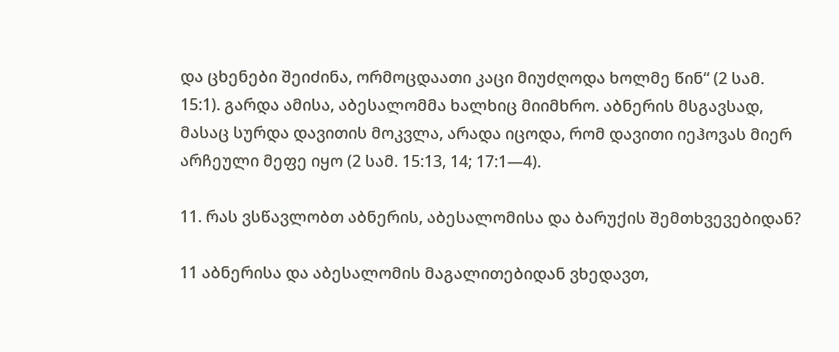და ცხენები შეიძინა, ორმოცდაათი კაცი მიუძღოდა ხოლმე წინ“ (2 სამ. 15:1). გარდა ამისა, აბესალომმა ხალხიც მიიმხრო. აბნერის მსგავსად, მასაც სურდა დავითის მოკვლა, არადა იცოდა, რომ დავითი იეჰოვას მიერ არჩეული მეფე იყო (2 სამ. 15:13, 14; 17:1—4).

11. რას ვსწავლობთ აბნერის, აბესალომისა და ბარუქის შემთხვევებიდან?

11 აბნერისა და აბესალომის მაგალითებიდან ვხედავთ,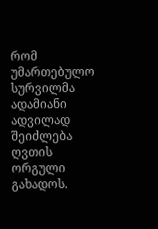რომ უმართებულო სურვილმა ადამიანი ადვილად შეიძლება ღვთის ორგული გახადოს.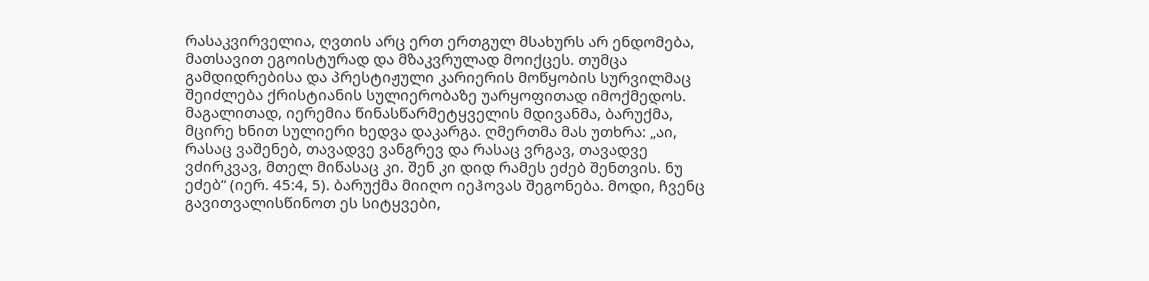რასაკვირველია, ღვთის არც ერთ ერთგულ მსახურს არ ენდომება, მათსავით ეგოისტურად და მზაკვრულად მოიქცეს. თუმცა გამდიდრებისა და პრესტიჟული კარიერის მოწყობის სურვილმაც შეიძლება ქრისტიანის სულიერობაზე უარყოფითად იმოქმედოს. მაგალითად, იერემია წინასწარმეტყველის მდივანმა, ბარუქმა, მცირე ხნით სულიერი ხედვა დაკარგა. ღმერთმა მას უთხრა: „აი, რასაც ვაშენებ, თავადვე ვანგრევ და რასაც ვრგავ, თავადვე ვძირკვავ, მთელ მიწასაც კი. შენ კი დიდ რამეს ეძებ შენთვის. ნუ ეძებ“ (იერ. 45:4, 5). ბარუქმა მიიღო იეჰოვას შეგონება. მოდი, ჩვენც გავითვალისწინოთ ეს სიტყვები,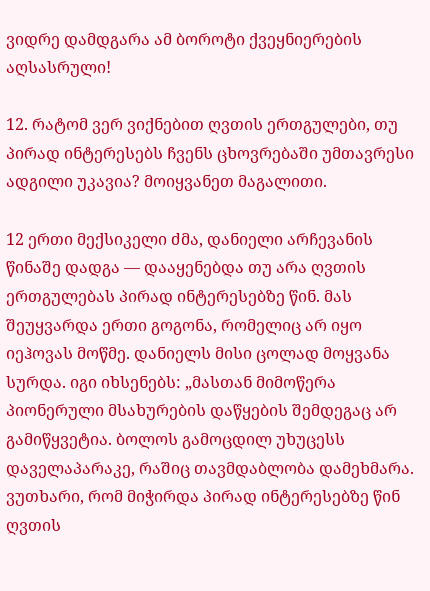ვიდრე დამდგარა ამ ბოროტი ქვეყნიერების აღსასრული!

12. რატომ ვერ ვიქნებით ღვთის ერთგულები, თუ პირად ინტერესებს ჩვენს ცხოვრებაში უმთავრესი ადგილი უკავია? მოიყვანეთ მაგალითი.

12 ერთი მექსიკელი ძმა, დანიელი არჩევანის წინაშე დადგა — დააყენებდა თუ არა ღვთის ერთგულებას პირად ინტერესებზე წინ. მას შეუყვარდა ერთი გოგონა, რომელიც არ იყო იეჰოვას მოწმე. დანიელს მისი ცოლად მოყვანა სურდა. იგი იხსენებს: „მასთან მიმოწერა პიონერული მსახურების დაწყების შემდეგაც არ გამიწყვეტია. ბოლოს გამოცდილ უხუცესს დაველაპარაკე, რაშიც თავმდაბლობა დამეხმარა. ვუთხარი, რომ მიჭირდა პირად ინტერესებზე წინ ღვთის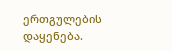ერთგულების დაყენება.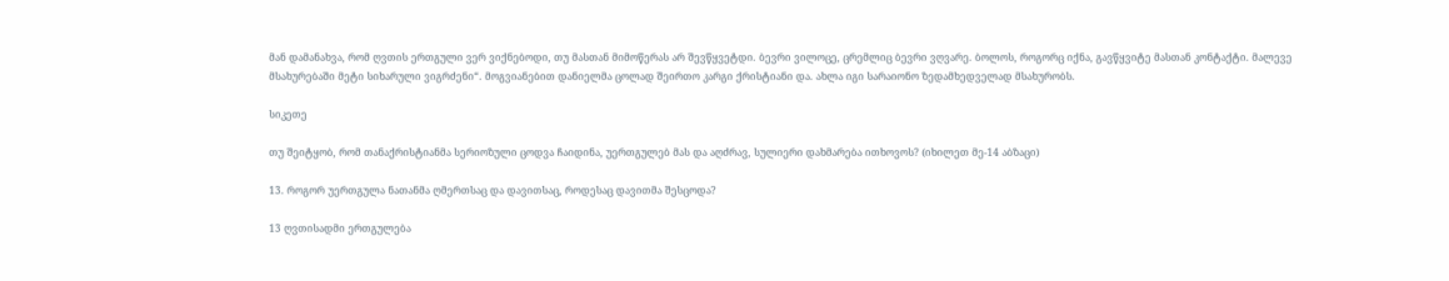მან დამანახვა, რომ ღვთის ერთგული ვერ ვიქნებოდი, თუ მასთან მიმოწერას არ შევწყვეტდი. ბევრი ვილოცე, ცრემლიც ბევრი ვღვარე. ბოლოს, როგორც იქნა, გავწყვიტე მასთან კონტაქტი. მალევე მსახურებაში მეტი სიხარული ვიგრძენი“. მოგვიანებით დანიელმა ცოლად შეირთო კარგი ქრისტიანი და. ახლა იგი სარაიონო ზედამხედველად მსახურობს.

სიკეთე

თუ შეიტყობ, რომ თანაქრისტიანმა სერიოზული ცოდვა ჩაიდინა, უერთგულებ მას და აღძრავ, სულიერი დახმარება ითხოვოს? (იხილეთ მე-14 აბზაცი)

13. როგორ უერთგულა ნათანმა ღმერთსაც და დავითსაც, როდესაც დავითმა შესცოდა?

13 ღვთისადმი ერთგულება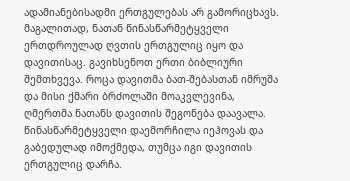ადამიანებისადმი ერთგულებას არ გამორიცხავს. მაგალითად, ნათან წინასწარმეტყველი ერთდროულად ღვთის ერთგულიც იყო და დავითისაც. გავიხსენოთ ერთი ბიბლიური შემთხვევა. როცა დავითმა ბათ-შებასთან იმრუშა და მისი ქმარი ბრძოლაში მოაკვლევინა, ღმერთმა ნათანს დავითის შეგონება დაავალა. წინასწარმეტყველი დაემორჩილა იეჰოვას და გაბედულად იმოქმედა, თუმცა იგი დავითის ერთგულიც დარჩა.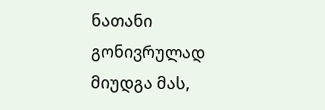ნათანი გონივრულად მიუდგა მას,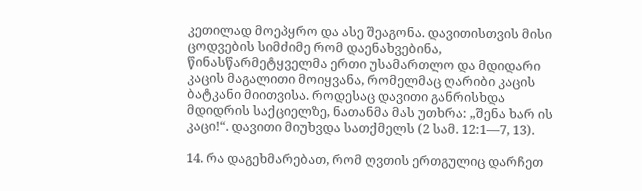კეთილად მოეპყრო და ასე შეაგონა. დავითისთვის მისი ცოდვების სიმძიმე რომ დაენახვებინა, წინასწარმეტყველმა ერთი უსამართლო და მდიდარი კაცის მაგალითი მოიყვანა, რომელმაც ღარიბი კაცის ბატკანი მიითვისა. როდესაც დავითი განრისხდა მდიდრის საქციელზე, ნათანმა მას უთხრა: „შენა ხარ ის კაცი!“. დავითი მიუხვდა სათქმელს (2 სამ. 12:1—7, 13).

14. რა დაგეხმარებათ, რომ ღვთის ერთგულიც დარჩეთ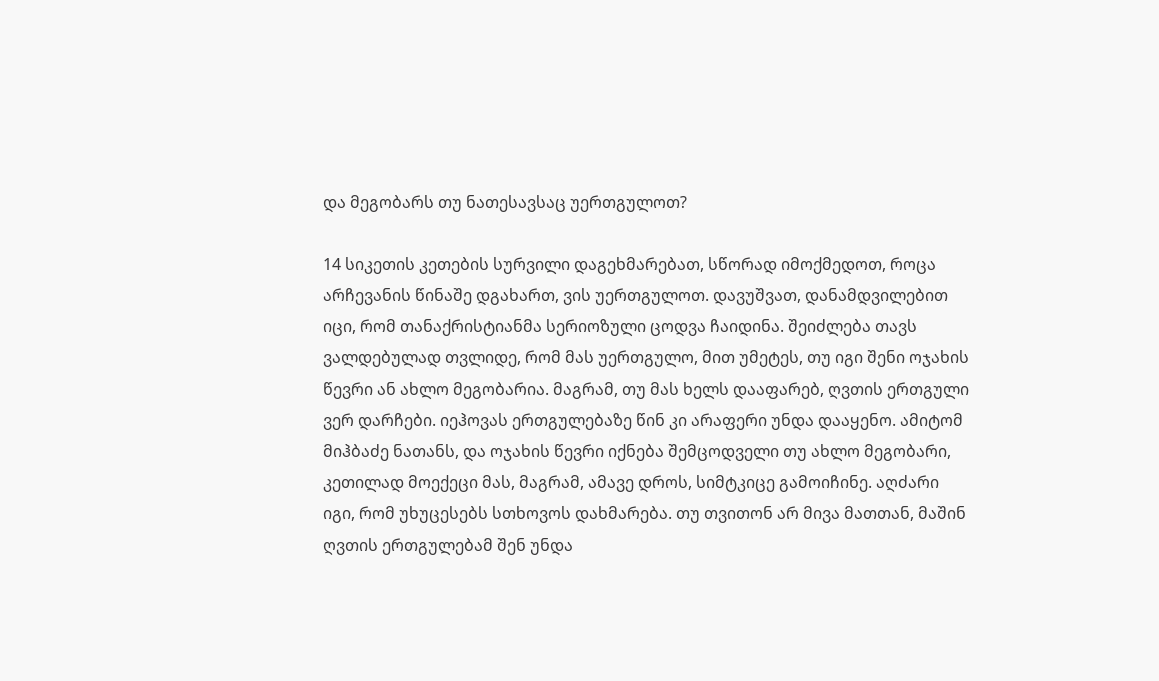და მეგობარს თუ ნათესავსაც უერთგულოთ?

14 სიკეთის კეთების სურვილი დაგეხმარებათ, სწორად იმოქმედოთ, როცა არჩევანის წინაშე დგახართ, ვის უერთგულოთ. დავუშვათ, დანამდვილებით იცი, რომ თანაქრისტიანმა სერიოზული ცოდვა ჩაიდინა. შეიძლება თავს ვალდებულად თვლიდე, რომ მას უერთგულო, მით უმეტეს, თუ იგი შენი ოჯახის წევრი ან ახლო მეგობარია. მაგრამ, თუ მას ხელს დააფარებ, ღვთის ერთგული ვერ დარჩები. იეჰოვას ერთგულებაზე წინ კი არაფერი უნდა დააყენო. ამიტომ მიჰბაძე ნათანს, და ოჯახის წევრი იქნება შემცოდველი თუ ახლო მეგობარი, კეთილად მოექეცი მას, მაგრამ, ამავე დროს, სიმტკიცე გამოიჩინე. აღძარი იგი, რომ უხუცესებს სთხოვოს დახმარება. თუ თვითონ არ მივა მათთან, მაშინ ღვთის ერთგულებამ შენ უნდა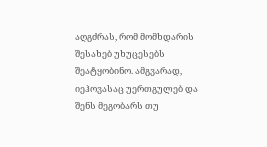აღგძრას, რომ მომხდარის შესახებ უხუცესებს შეატყობინო. ამგვარად, იეჰოვასაც უერთგულებ და შენს მეგობარს თუ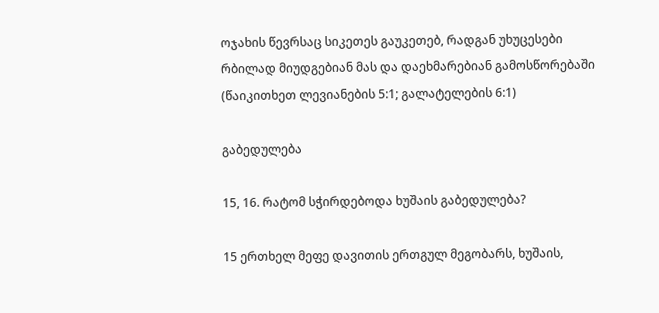ოჯახის წევრსაც სიკეთეს გაუკეთებ, რადგან უხუცესები რბილად მიუდგებიან მას და დაეხმარებიან გამოსწორებაში (წაიკითხეთ ლევიანების 5:1; გალატელების 6:1)

გაბედულება

15, 16. რატომ სჭირდებოდა ხუშაის გაბედულება?

15 ერთხელ მეფე დავითის ერთგულ მეგობარს, ხუშაის,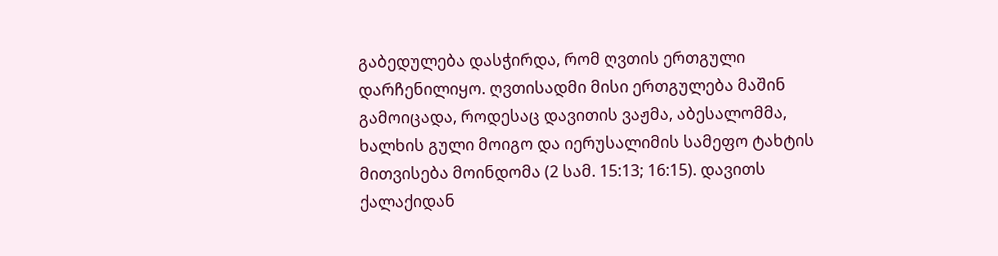გაბედულება დასჭირდა, რომ ღვთის ერთგული დარჩენილიყო. ღვთისადმი მისი ერთგულება მაშინ გამოიცადა, როდესაც დავითის ვაჟმა, აბესალომმა, ხალხის გული მოიგო და იერუსალიმის სამეფო ტახტის მითვისება მოინდომა (2 სამ. 15:13; 16:15). დავითს ქალაქიდან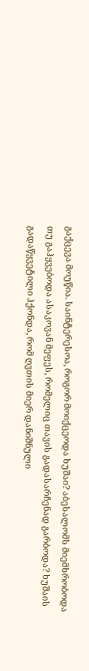გაქცევა მოუწია. საინტერესოა, როგორ მოიქცეოდა ხუშაი? აბესალომს მიემხრობოდა თუ გაჰყვებოდა ასაკოვან მეფეს, რომელიც თავის გადასარჩენად გარბოდა? ხუშაის გადაწყვეტილი ჰქონდა, რომ ღვთის მიერ დანიშნული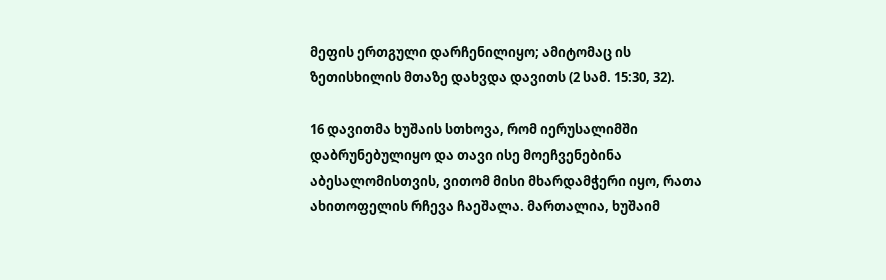მეფის ერთგული დარჩენილიყო; ამიტომაც ის ზეთისხილის მთაზე დახვდა დავითს (2 სამ. 15:30, 32).

16 დავითმა ხუშაის სთხოვა, რომ იერუსალიმში დაბრუნებულიყო და თავი ისე მოეჩვენებინა აბესალომისთვის, ვითომ მისი მხარდამჭერი იყო, რათა ახითოფელის რჩევა ჩაეშალა. მართალია, ხუშაიმ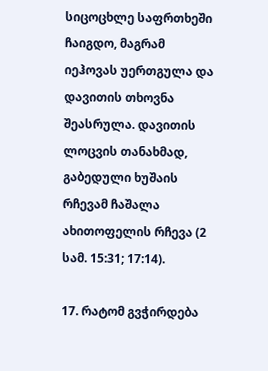სიცოცხლე საფრთხეში ჩაიგდო, მაგრამ იეჰოვას უერთგულა და დავითის თხოვნა შეასრულა. დავითის ლოცვის თანახმად, გაბედული ხუშაის რჩევამ ჩაშალა ახითოფელის რჩევა (2 სამ. 15:31; 17:14).

17. რატომ გვჭირდება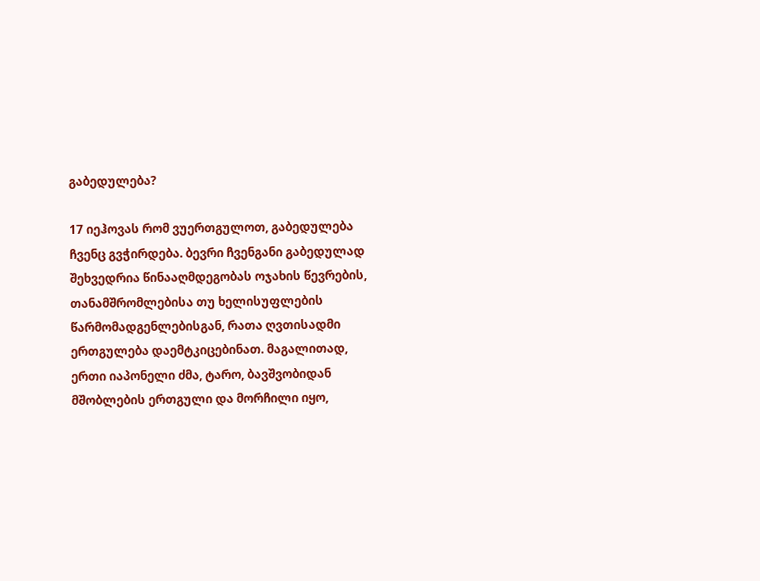გაბედულება?

17 იეჰოვას რომ ვუერთგულოთ, გაბედულება ჩვენც გვჭირდება. ბევრი ჩვენგანი გაბედულად შეხვედრია წინააღმდეგობას ოჯახის წევრების, თანამშრომლებისა თუ ხელისუფლების წარმომადგენლებისგან, რათა ღვთისადმი ერთგულება დაემტკიცებინათ. მაგალითად, ერთი იაპონელი ძმა, ტარო, ბავშვობიდან მშობლების ერთგული და მორჩილი იყო,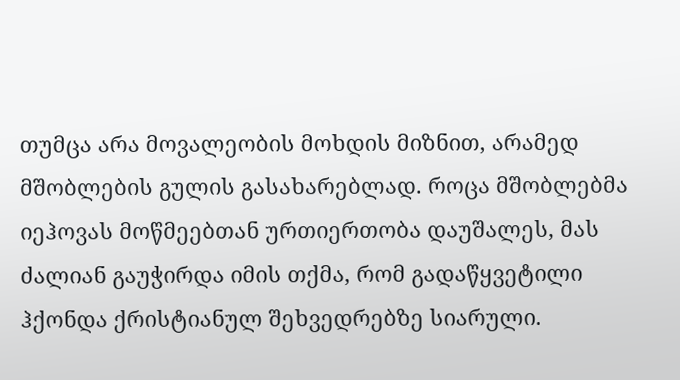თუმცა არა მოვალეობის მოხდის მიზნით, არამედ მშობლების გულის გასახარებლად. როცა მშობლებმა იეჰოვას მოწმეებთან ურთიერთობა დაუშალეს, მას ძალიან გაუჭირდა იმის თქმა, რომ გადაწყვეტილი ჰქონდა ქრისტიანულ შეხვედრებზე სიარული.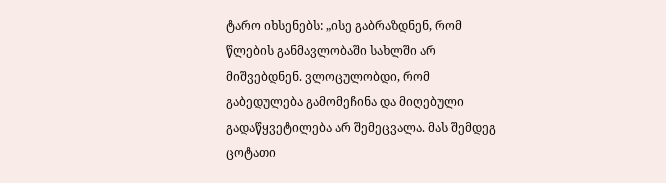ტარო იხსენებს: „ისე გაბრაზდნენ, რომ წლების განმავლობაში სახლში არ მიშვებდნენ. ვლოცულობდი, რომ გაბედულება გამომეჩინა და მიღებული გადაწყვეტილება არ შემეცვალა. მას შემდეგ ცოტათი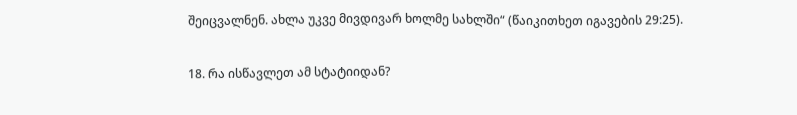შეიცვალნენ. ახლა უკვე მივდივარ ხოლმე სახლში“ (წაიკითხეთ იგავების 29:25).

18. რა ისწავლეთ ამ სტატიიდან?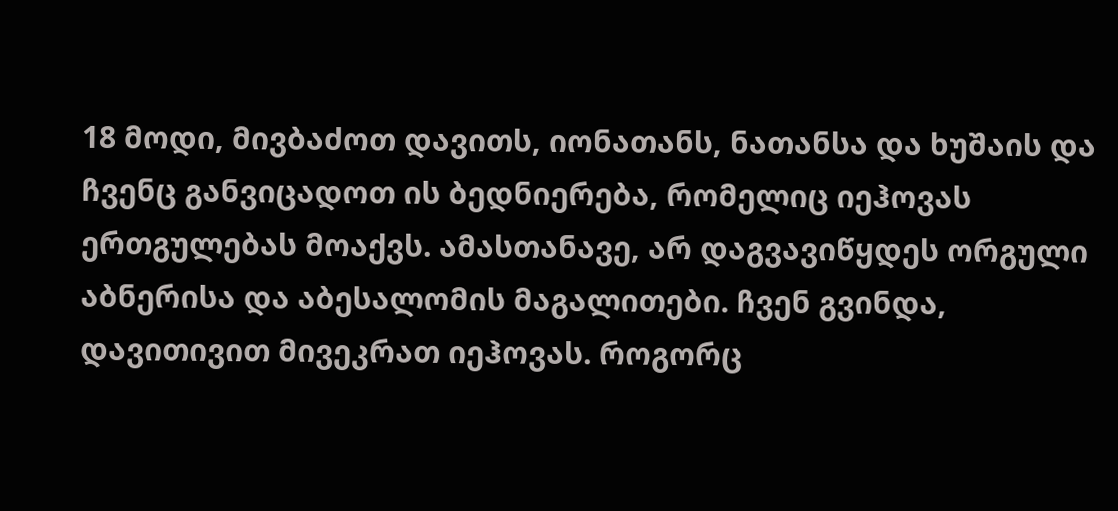18 მოდი, მივბაძოთ დავითს, იონათანს, ნათანსა და ხუშაის და ჩვენც განვიცადოთ ის ბედნიერება, რომელიც იეჰოვას ერთგულებას მოაქვს. ამასთანავე, არ დაგვავიწყდეს ორგული აბნერისა და აბესალომის მაგალითები. ჩვენ გვინდა, დავითივით მივეკრათ იეჰოვას. როგორც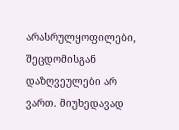არასრულყოფილები, შეცდომისგან დაზღვეულები არ ვართ. მიუხედავად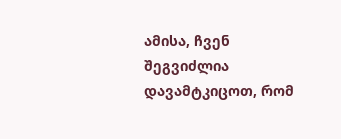ამისა, ჩვენ შეგვიძლია დავამტკიცოთ, რომ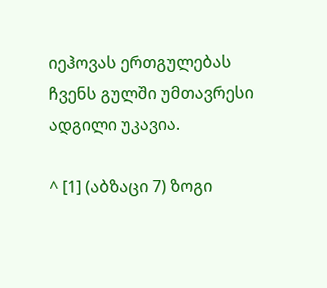იეჰოვას ერთგულებას ჩვენს გულში უმთავრესი ადგილი უკავია.

^ [1] (აბზაცი 7) ზოგი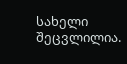სახელი შეცვლილია.